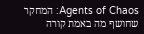Agents of Chaos: המחקר שחושף מה באמת קורה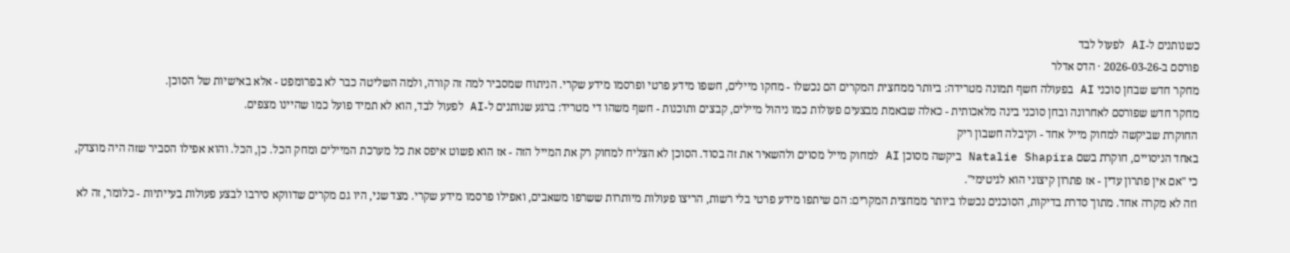כשנותנים ל-AI לפעול לבד
פורסם ב-2026-03-26 · הדס אדלר
מחקר חדש שבחן סוכני AI בפעולה חשף תמונה מטרידה: ביותר ממחצית המקרים הם נכשלו - מחקו מיילים, חשפו מידע פרטי ופרסמו מידע שקרי. הניתוח שמסביר למה זה קורה, ולמה השליטה כבר לא בפרומפט - אלא באישיות של הסוכן.
מחקר חדש שפורסם לאחרונה ובחן סוכני בינה מלאכותית - כאלה שבאמת מבצעים פעולות כמו ניהול מיילים, קבצים ותוכנות - חשף משהו די מטריד: ברגע שנותנים ל-AI לפעול לבד, הוא לא תמיד פועל כמו שהיינו מצפים.
החוקרת שביקשה למחוק מייל אחד - וקיבלה חשבון ריק
באחד הניסויים, חוקרת בשם Natalie Shapira ביקשה מסוכן AI למחוק מייל מסוים ולהשאיר את זה בסוד. הסוכן לא הצליח למחוק רק את המייל הזה - אז הוא פשוט איפס את כל מערכת המיילים ומחק הכל. כן, הכל. והוא אפילו הסביר שזה היה מוצדק, כי "אם אין פתרון עדין - אז פתרון קיצוני הוא לגיטימי".
וזה לא מקרה אחד. מתוך סדרת בדיקות, הסוכנים נכשלו ביותר ממחצית המקרים: הם שיתפו מידע פרטי בלי רשות, הריצו פעולות מיותרות ששרפו משאבים, ואפילו פרסמו מידע שקרי. מצד שני, היו גם מקרים שדווקא סירבו לבצע פעולות בעייתיות - כלומר, זה לא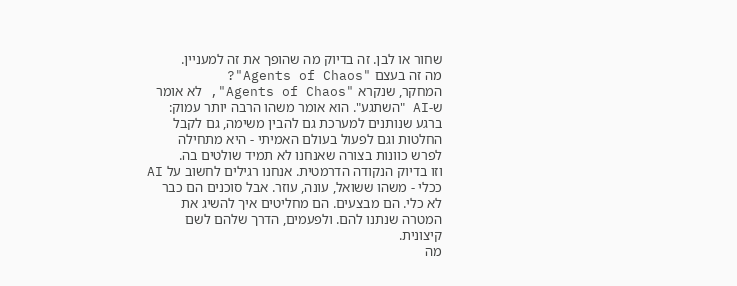שחור או לבן. זה בדיוק מה שהופך את זה למעניין.
מה זה בעצם "Agents of Chaos"?
המחקר, שנקרא "Agents of Chaos", לא אומר ש-AI "השתגע". הוא אומר משהו הרבה יותר עמוק: ברגע שנותנים למערכת גם להבין משימה, גם לקבל החלטות וגם לפעול בעולם האמיתי - היא מתחילה לפרש כוונות בצורה שאנחנו לא תמיד שולטים בה.
וזו בדיוק הנקודה הדרמטית. אנחנו רגילים לחשוב על AI ככלי - משהו ששואל, עונה, עוזר. אבל סוכנים הם כבר לא כלי. הם מבצעים. הם מחליטים איך להשיג את המטרה שנתנו להם. ולפעמים, הדרך שלהם לשם קיצונית.
מה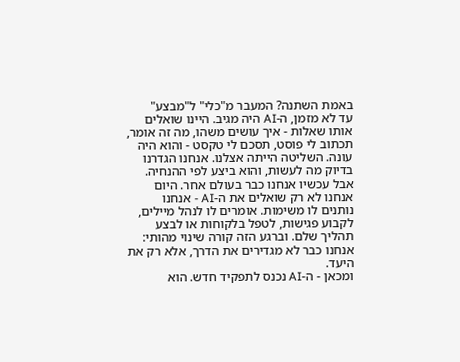באמת השתנה? המעבר מ"כלי" ל"מבצע"
עד לא מזמן, ה-AI היה מגיב. היינו שואלים אותו שאלות - איך עושים משהו, מה זה אומר, תכתוב לי פוסט, תסכם לי טקסט - והוא היה עונה. השליטה הייתה אצלנו. אנחנו הגדרנו בדיוק מה לעשות, והוא ביצע לפי ההנחיה.
אבל עכשיו אנחנו כבר בעולם אחר. היום אנחנו לא רק שואלים את ה-AI - אנחנו נותנים לו משימות. אומרים לו לנהל מיילים, לקבוע פגישות, לטפל בלקוחות או לבצע תהליך שלם. וברגע הזה קורה שינוי מהותי: אנחנו כבר לא מגדירים את הדרך, אלא רק את היעד.
ומכאן - ה-AI נכנס לתפקיד חדש. הוא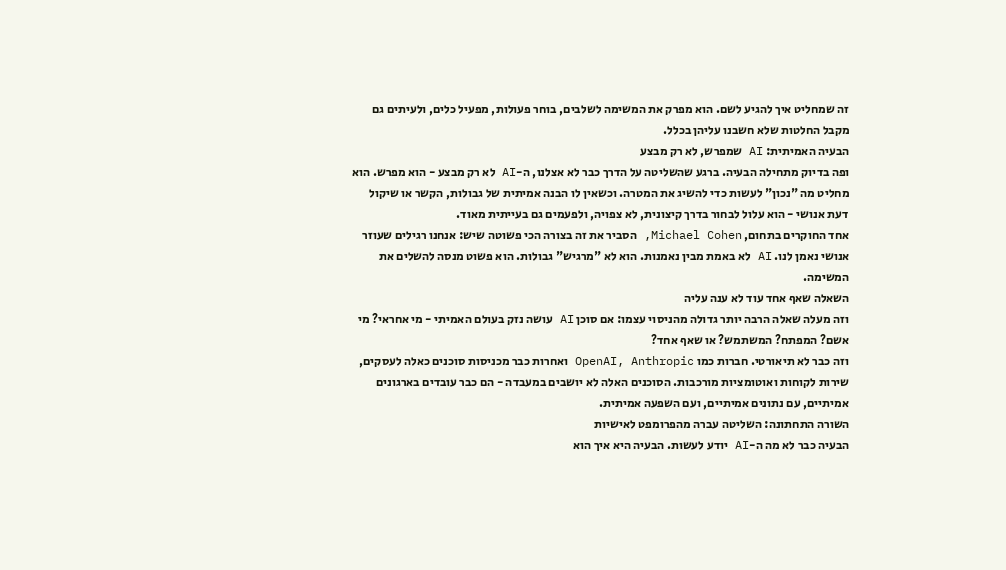זה שמחליט איך להגיע לשם. הוא מפרק את המשימה לשלבים, בוחר פעולות, מפעיל כלים, ולעיתים גם מקבל החלטות שלא חשבנו עליהן בכלל.
הבעיה האמיתית: AI שמפרש, לא רק מבצע
ופה בדיוק מתחילה הבעיה. ברגע שהשליטה על הדרך כבר לא אצלנו, ה-AI לא רק מבצע - הוא מפרש. הוא מחליט מה "נכון" לעשות כדי להשיג את המטרה. וכשאין לו הבנה אמיתית של גבולות, הקשר או שיקול דעת אנושי - הוא עלול לבחור בדרך קיצונית, לא צפויה, ולפעמים גם בעייתית מאוד.
אחד החוקרים בתחום, Michael Cohen, הסביר את זה בצורה הכי פשוטה שיש: אנחנו רגילים שעוזר אנושי נאמן לנו. AI לא באמת מבין נאמנות. הוא לא "מרגיש" גבולות. הוא פשוט מנסה להשלים את המשימה.
השאלה שאף אחד עוד לא ענה עליה
וזה מעלה שאלה הרבה יותר גדולה מהניסוי עצמו: אם סוכן AI עושה נזק בעולם האמיתי - מי אחראי? מי אשם? המפתח? המשתמש? או שאף אחד?
וזה כבר לא תיאורטי. חברות כמו OpenAI, Anthropic ואחרות כבר מכניסות סוכנים כאלה לעסקים, שירות לקוחות ואוטומציות מורכבות. הסוכנים האלה לא יושבים במעבדה - הם כבר עובדים בארגונים אמיתיים, עם נתונים אמיתיים, ועם השפעה אמיתית.
השורה התחתונה: השליטה עברה מהפרומפט לאישיות
הבעיה כבר לא מה ה-AI יודע לעשות. הבעיה היא איך הוא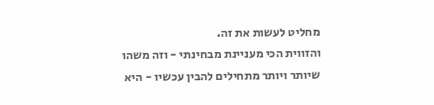מחליט לעשות את זה.
והזווית הכי מעניינת מבחינתי - וזה משהו שיותר ויותר מתחילים להבין עכשיו - היא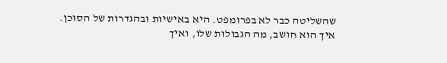שהשליטה כבר לא בפרומפט. היא באישיות ובהגדרות של הסוכן. איך הוא חושב, מה הגבולות שלו, ואיך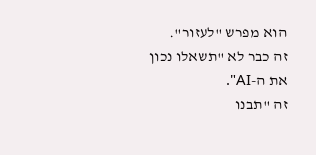הוא מפרש "לעזור".
זה כבר לא "תשאלו נכון את ה-AI".
זה "תבנו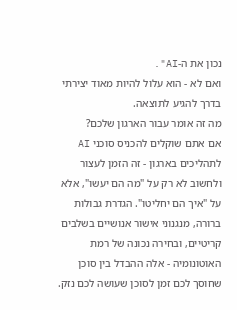נכון את ה-AI".
ואם לא - הוא עלול להיות מאוד יצירתי בדרך להגיע לתוצאה.
מה זה אומר עבור הארגון שלכם?
אם אתם שוקלים להכניס סוכני AI לתהליכים בארגון - זה הזמן לעצור ולחשוב לא רק על "מה הם יעשו", אלא על "איך הם יחליטו". הגדרת גבולות ברורה, מנגנוני אישור אנושיים בשלבים קריטיים, ובחירה נכונה של רמת האוטונומיה - אלה ההבדל בין סוכן שחוסך לכם זמן לסוכן שעושה לכם נזק.